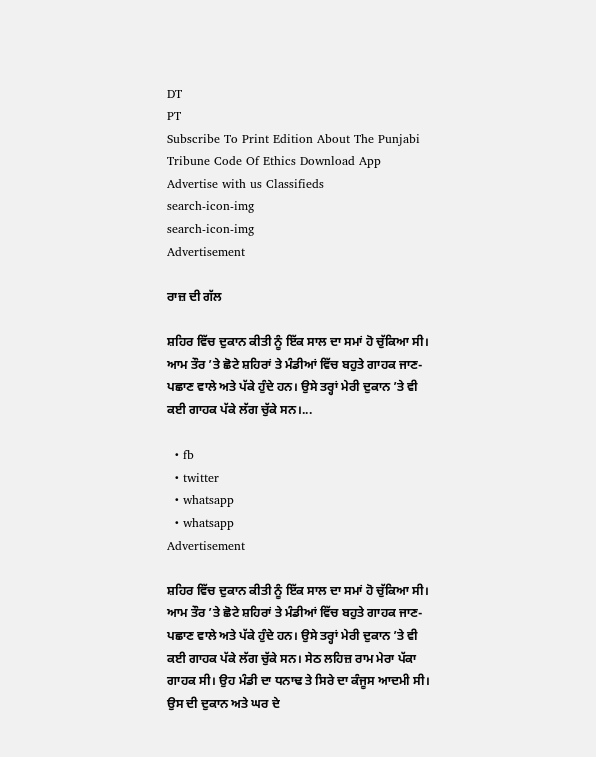DT
PT
Subscribe To Print Edition About The Punjabi Tribune Code Of Ethics Download App Advertise with us Classifieds
search-icon-img
search-icon-img
Advertisement

ਰਾਜ਼ ਦੀ ਗੱਲ

ਸ਼ਹਿਰ ਵਿੱਚ ਦੁਕਾਨ ਕੀਤੀ ਨੂੰ ਇੱਕ ਸਾਲ ਦਾ ਸਮਾਂ ਹੋ ਚੁੱਕਿਆ ਸੀ। ਆਮ ਤੌਰ ’ਤੇ ਛੋਟੇ ਸ਼ਹਿਰਾਂ ਤੇ ਮੰਡੀਆਂ ਵਿੱਚ ਬਹੁਤੇ ਗਾਹਕ ਜਾਣ-ਪਛਾਣ ਵਾਲੇ ਅਤੇ ਪੱਕੇ ਹੁੰਦੇ ਹਨ। ਉਸੇ ਤਰ੍ਹਾਂ ਮੇਰੀ ਦੁਕਾਨ ’ਤੇ ਵੀ ਕਈ ਗਾਹਕ ਪੱਕੇ ਲੱਗ ਚੁੱਕੇ ਸਨ।...

  • fb
  • twitter
  • whatsapp
  • whatsapp
Advertisement

ਸ਼ਹਿਰ ਵਿੱਚ ਦੁਕਾਨ ਕੀਤੀ ਨੂੰ ਇੱਕ ਸਾਲ ਦਾ ਸਮਾਂ ਹੋ ਚੁੱਕਿਆ ਸੀ। ਆਮ ਤੌਰ ’ਤੇ ਛੋਟੇ ਸ਼ਹਿਰਾਂ ਤੇ ਮੰਡੀਆਂ ਵਿੱਚ ਬਹੁਤੇ ਗਾਹਕ ਜਾਣ-ਪਛਾਣ ਵਾਲੇ ਅਤੇ ਪੱਕੇ ਹੁੰਦੇ ਹਨ। ਉਸੇ ਤਰ੍ਹਾਂ ਮੇਰੀ ਦੁਕਾਨ ’ਤੇ ਵੀ ਕਈ ਗਾਹਕ ਪੱਕੇ ਲੱਗ ਚੁੱਕੇ ਸਨ। ਸੇਠ ਲਹਿਜ਼ ਰਾਮ ਮੇਰਾ ਪੱਕਾ ਗਾਹਕ ਸੀ। ਉਹ ਮੰਡੀ ਦਾ ਧਨਾਢ ਤੇ ਸਿਰੇ ਦਾ ਕੰਜੂਸ ਆਦਮੀ ਸੀ। ਉਸ ਦੀ ਦੁਕਾਨ ਅਤੇ ਘਰ ਦੇ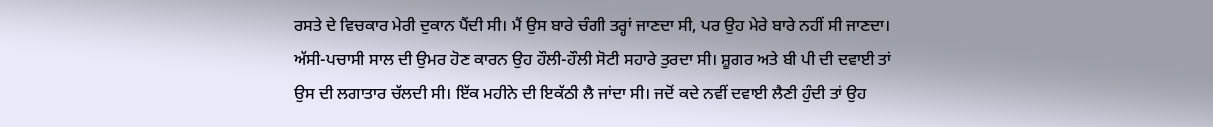ਰਸਤੇ ਦੇ ਵਿਚਕਾਰ ਮੇਰੀ ਦੁਕਾਨ ਪੈਂਦੀ ਸੀ। ਮੈਂ ਉਸ ਬਾਰੇ ਚੰਗੀ ਤਰ੍ਹਾਂ ਜਾਣਦਾ ਸੀ, ਪਰ ਉਹ ਮੇਰੇ ਬਾਰੇ ਨਹੀਂ ਸੀ ਜਾਣਦਾ। ਅੱਸੀ-ਪਚਾਸੀ ਸਾਲ ਦੀ ਉਮਰ ਹੋਣ ਕਾਰਨ ਉਹ ਹੌਲੀ-ਹੌਲੀ ਸੋਟੀ ਸਹਾਰੇ ਤੁਰਦਾ ਸੀ। ਸ਼ੂਗਰ ਅਤੇ ਬੀ ਪੀ ਦੀ ਦਵਾਈ ਤਾਂ ਉਸ ਦੀ ਲਗਾਤਾਰ ਚੱਲਦੀ ਸੀ। ਇੱਕ ਮਹੀਨੇ ਦੀ ਇਕੱਠੀ ਲੈ ਜਾਂਦਾ ਸੀ। ਜਦੋਂ ਕਦੇ ਨਵੀਂ ਦਵਾਈ ਲੈਣੀ ਹੁੰਦੀ ਤਾਂ ਉਹ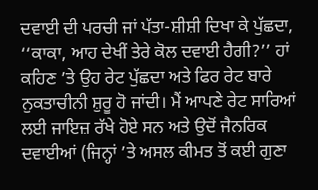ਦਵਾਈ ਦੀ ਪਰਚੀ ਜਾਂ ਪੱਤਾ-ਸ਼ੀਸ਼ੀ ਦਿਖਾ ਕੇ ਪੁੱਛਦਾ, ‘‘ਕਾਕਾ, ਆਹ ਦੇਖੀਂ ਤੇਰੇ ਕੋਲ ਦਵਾਈ ਹੈਗੀ?’’ ਹਾਂ ਕਹਿਣ ’ਤੇ ਉਹ ਰੇਟ ਪੁੱਛਦਾ ਅਤੇ ਫਿਰ ਰੇਟ ਬਾਰੇ ਨੁਕਤਾਚੀਨੀ ਸ਼ੁਰੂ ਹੋ ਜਾਂਦੀ। ਮੈਂ ਆਪਣੇ ਰੇਟ ਸਾਰਿਆਂ ਲਈ ਜਾਇਜ਼ ਰੱਖੇ ਹੋਏ ਸਨ ਅਤੇ ਉਦੋਂ ਜੈਨਰਿਕ ਦਵਾਈਆਂ (ਜਿਨ੍ਹਾਂ ’ਤੇ ਅਸਲ ਕੀਮਤ ਤੋਂ ਕਈ ਗੁਣਾ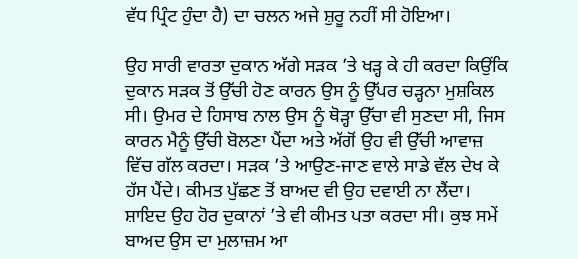ਵੱਧ ਪ੍ਰਿੰਟ ਹੁੰਦਾ ਹੈ) ਦਾ ਚਲਨ ਅਜੇ ਸ਼ੁਰੂ ਨਹੀਂ ਸੀ ਹੋਇਆ।

ਉਹ ਸਾਰੀ ਵਾਰਤਾ ਦੁਕਾਨ ਅੱਗੇ ਸੜਕ ’ਤੇ ਖੜ੍ਹ ਕੇ ਹੀ ਕਰਦਾ ਕਿਉਂਕਿ ਦੁਕਾਨ ਸੜਕ ਤੋਂ ਉੱਚੀ ਹੋਣ ਕਾਰਨ ਉਸ ਨੂੰ ਉੱਪਰ ਚੜ੍ਹਨਾ ਮੁਸ਼ਕਿਲ ਸੀ। ਉਮਰ ਦੇ ਹਿਸਾਬ ਨਾਲ ਉਸ ਨੂੰ ਥੋੜ੍ਹਾ ਉੱਚਾ ਵੀ ਸੁਣਦਾ ਸੀ, ਜਿਸ ਕਾਰਨ ਮੈਨੂੰ ਉੱਚੀ ਬੋਲਣਾ ਪੈਂਦਾ ਅਤੇ ਅੱਗੋਂ ਉਹ ਵੀ ਉੱਚੀ ਆਵਾਜ਼ ਵਿੱਚ ਗੱਲ ਕਰਦਾ। ਸੜਕ ’ਤੇ ਆਉਣ-ਜਾਣ ਵਾਲੇ ਸਾਡੇ ਵੱਲ ਦੇਖ ਕੇ ਹੱਸ ਪੈਂਦੇ। ਕੀਮਤ ਪੁੱਛਣ ਤੋਂ ਬਾਅਦ ਵੀ ਉਹ ਦਵਾਈ ਨਾ ਲੈਂਦਾ। ਸ਼ਾਇਦ ਉਹ ਹੋਰ ਦੁਕਾਨਾਂ ’ਤੇ ਵੀ ਕੀਮਤ ਪਤਾ ਕਰਦਾ ਸੀ। ਕੁਝ ਸਮੇਂ ਬਾਅਦ ਉਸ ਦਾ ਮੁਲਾਜ਼ਮ ਆ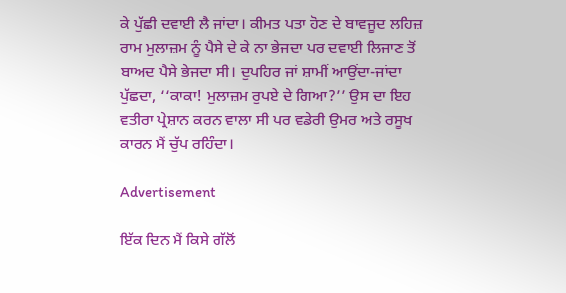ਕੇ ਪੁੱਛੀ ਦਵਾਈ ਲੈ ਜਾਂਦਾ। ਕੀਮਤ ਪਤਾ ਹੋਣ ਦੇ ਬਾਵਜੂਦ ਲਹਿਜ਼ ਰਾਮ ਮੁਲਾਜ਼ਮ ਨੂੰ ਪੈਸੇ ਦੇ ਕੇ ਨਾ ਭੇਜਦਾ ਪਰ ਦਵਾਈ ਲਿਜਾਣ ਤੋਂ ਬਾਅਦ ਪੈਸੇ ਭੇਜਦਾ ਸੀ। ਦੁਪਹਿਰ ਜਾਂ ਸ਼ਾਮੀਂ ਆਉਂਦਾ-ਜਾਂਦਾ ਪੁੱਛਦਾ, ‘‘ਕਾਕਾ! ਮੁਲਾਜ਼ਮ ਰੁਪਏ ਦੇ ਗਿਆ?’’ ਉਸ ਦਾ ਇਹ ਵਤੀਰਾ ਪ੍ਰੇਸ਼ਾਨ ਕਰਨ ਵਾਲਾ ਸੀ ਪਰ ਵਡੇਰੀ ਉਮਰ ਅਤੇ ਰਸੂਖ ਕਾਰਨ ਮੈਂ ਚੁੱਪ ਰਹਿੰਦਾ।

Advertisement

ਇੱਕ ਦਿਨ ਮੈਂ ਕਿਸੇ ਗੱਲੋਂ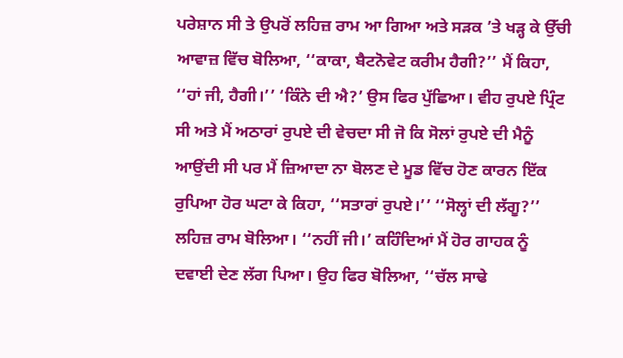ਪਰੇਸ਼ਾਨ ਸੀ ਤੇ ਉਪਰੋਂ ਲਹਿਜ਼ ਰਾਮ ਆ ਗਿਆ ਅਤੇ ਸੜਕ ’ਤੇ ਖੜ੍ਹ ਕੇ ਉੱਚੀ ਆਵਾਜ਼ ਵਿੱਚ ਬੋਲਿਆ, ‘‘ਕਾਕਾ, ਬੈਟਨੋਵੇਟ ਕਰੀਮ ਹੈਗੀ?’’ ਮੈਂ ਕਿਹਾ, ‘‘ਹਾਂ ਜੀ, ਹੈਗੀ।’’ ‘ਕਿੰਨੇ ਦੀ ਐ?’ ਉਸ ਫਿਰ ਪੁੱਛਿਆ। ਵੀਹ ਰੁਪਏ ਪ੍ਰਿੰਟ ਸੀ ਅਤੇ ਮੈਂ ਅਠਾਰਾਂ ਰੁਪਏ ਦੀ ਵੇਚਦਾ ਸੀ ਜੋ ਕਿ ਸੋਲਾਂ ਰੁਪਏ ਦੀ ਮੈਨੂੰ ਆਉਂਦੀ ਸੀ ਪਰ ਮੈਂ ਜ਼ਿਆਦਾ ਨਾ ਬੋਲਣ ਦੇ ਮੂਡ ਵਿੱਚ ਹੋਣ ਕਾਰਨ ਇੱਕ ਰੁਪਿਆ ਹੋਰ ਘਟਾ ਕੇ ਕਿਹਾ, ‘‘ਸਤਾਰਾਂ ਰੁਪਏ।’’ ‘‘ਸੋਲ੍ਹਾਂ ਦੀ ਲੱਗੂ?’’ ਲਹਿਜ਼ ਰਾਮ ਬੋਲਿਆ। ‘‘ਨਹੀਂ ਜੀ।’ ਕਹਿੰਦਿਆਂ ਮੈਂ ਹੋਰ ਗਾਹਕ ਨੂੰ ਦਵਾਈ ਦੇਣ ਲੱਗ ਪਿਆ। ਉਹ ਫਿਰ ਬੋਲਿਆ, ‘‘ਚੱਲ ਸਾਢੇ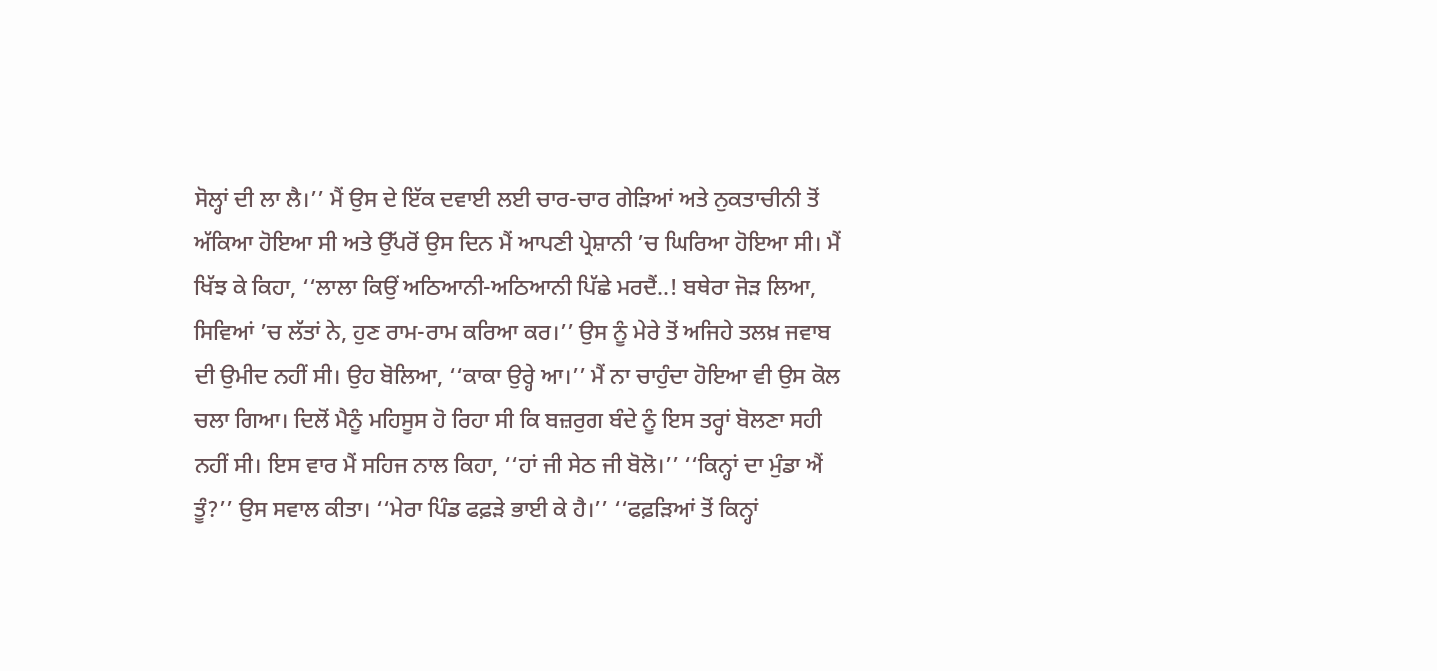ਸੋਲ੍ਹਾਂ ਦੀ ਲਾ ਲੈ।’’ ਮੈਂ ਉਸ ਦੇ ਇੱਕ ਦਵਾਈ ਲਈ ਚਾਰ-ਚਾਰ ਗੇੜਿਆਂ ਅਤੇ ਨੁਕਤਾਚੀਨੀ ਤੋਂ ਅੱਕਿਆ ਹੋਇਆ ਸੀ ਅਤੇ ਉੱਪਰੋਂ ਉਸ ਦਿਨ ਮੈਂ ਆਪਣੀ ਪ੍ਰੇਸ਼ਾਨੀ ’ਚ ਘਿਰਿਆ ਹੋਇਆ ਸੀ। ਮੈਂ ਖਿੱਝ ਕੇ ਕਿਹਾ, ‘‘ਲਾਲਾ ਕਿਉਂ ਅਠਿਆਨੀ-ਅਠਿਆਨੀ ਪਿੱਛੇ ਮਰਦੈਂ..! ਬਥੇਰਾ ਜੋੜ ਲਿਆ, ਸਿਵਿਆਂ ’ਚ ਲੱਤਾਂ ਨੇ, ਹੁਣ ਰਾਮ-ਰਾਮ ਕਰਿਆ ਕਰ।’’ ਉਸ ਨੂੰ ਮੇਰੇ ਤੋਂ ਅਜਿਹੇ ਤਲਖ਼ ਜਵਾਬ ਦੀ ਉਮੀਦ ਨਹੀਂ ਸੀ। ਉਹ ਬੋਲਿਆ, ‘‘ਕਾਕਾ ਉਰ੍ਹੇ ਆ।’’ ਮੈਂ ਨਾ ਚਾਹੁੰਦਾ ਹੋਇਆ ਵੀ ਉਸ ਕੋਲ ਚਲਾ ਗਿਆ। ਦਿਲੋਂ ਮੈਨੂੰ ਮਹਿਸੂਸ ਹੋ ਰਿਹਾ ਸੀ ਕਿ ਬਜ਼ਰੁਗ ਬੰਦੇ ਨੂੰ ਇਸ ਤਰ੍ਹਾਂ ਬੋਲਣਾ ਸਹੀ ਨਹੀਂ ਸੀ। ਇਸ ਵਾਰ ਮੈਂ ਸਹਿਜ ਨਾਲ ਕਿਹਾ, ‘‘ਹਾਂ ਜੀ ਸੇਠ ਜੀ ਬੋਲੋ।’’ ‘‘ਕਿਨ੍ਹਾਂ ਦਾ ਮੁੰਡਾ ਐਂ ਤੂੰ?’’ ਉਸ ਸਵਾਲ ਕੀਤਾ। ‘‘ਮੇਰਾ ਪਿੰਡ ਫਫ਼ੜੇ ਭਾਈ ਕੇ ਹੈ।’’ ‘‘ਫਫ਼ੜਿਆਂ ਤੋਂ ਕਿਨ੍ਹਾਂ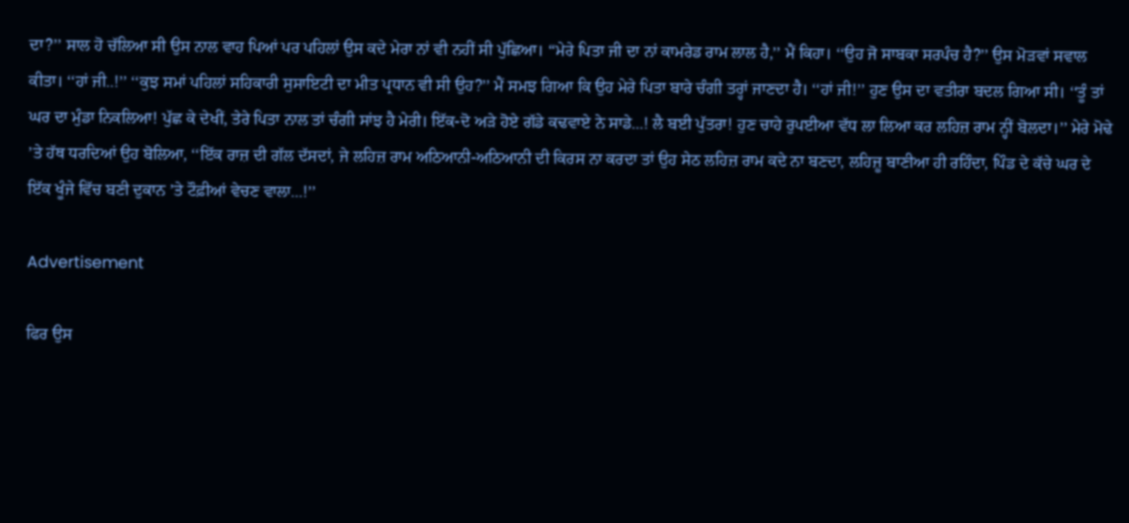ਦਾ?’’ ਸਾਲ ਹੋ ਚੱਲਿਆ ਸੀ ਉਸ ਨਾਲ ਵਾਹ ਪਿਆਂ ਪਰ ਪਹਿਲਾਂ ਉਸ ਕਦੇ ਮੇਰਾ ਨਾਂ ਵੀ ਨਹੀਂ ਸੀ ਪੁੱਛਿਆ। ‘‘ਮੇਰੇ ਪਿਤਾ ਜੀ ਦਾ ਨਾਂ ਕਾਮਰੇਡ ਰਾਮ ਲਾਲ ਹੈ,’’ ਮੈਂ ਕਿਹਾ। ‘‘ਉਹ ਜੋ ਸਾਬਕਾ ਸਰਪੰਚ ਹੈ?’’ ਉਸ ਮੋੜਵਾਂ ਸਵਾਲ ਕੀਤਾ। ‘‘ਹਾਂ ਜੀ..!’’ ‘‘ਕੁਝ ਸਮਾਂ ਪਹਿਲਾਂ ਸਹਿਕਾਰੀ ਸੁਸਾਇਟੀ ਦਾ ਮੀਤ ਪ੍ਰਧਾਨ ਵੀ ਸੀ ਉਹ?’’ ਮੈਂ ਸਮਝ ਗਿਆ ਕਿ ਉਹ ਮੇਰੇ ਪਿਤਾ ਬਾਰੇ ਚੰਗੀ ਤਰ੍ਹਾਂ ਜਾਣਦਾ ਹੈ। ‘‘ਹਾਂ ਜੀ!’’ ਹੁਣ ਉਸ ਦਾ ਵਤੀਰਾ ਬਦਲ ਗਿਆ ਸੀ। ‘‘ਤੂੰ ਤਾਂ ਘਰ ਦਾ ਮੁੰਡਾ ਨਿਕਲਿਆ! ਪੁੱਛ ਕੇ ਦੇਖੀਂ, ਤੇਰੇ ਪਿਤਾ ਨਾਲ ਤਾਂ ਚੰਗੀ ਸਾਂਝ ਹੈ ਮੇਰੀ। ਇੱਕ-ਦੋ ਅੜੇ ਹੋਏ ਗੱਡੇ ਕਢਵਾਏ ਨੇ ਸਾਡੇ...! ਲੈ ਬਈ ਪੁੱਤਰਾ! ਹੁਣ ਚਾਹੇ ਰੁਪਈਆ ਵੱਧ ਲਾ ਲਿਆ ਕਰ ਲਹਿਜ਼ ਰਾਮ ਨ੍ਹੀਂ ਬੋਲਦਾ।’’ ਮੇਰੇ ਮੋਢੇ ’ਤੇ ਹੱਥ ਧਰਦਿਆਂ ਉਹ ਬੋਲਿਆ, ‘‘ਇੱਕ ਰਾਜ਼ ਦੀ ਗੱਲ ਦੱਸਦਾਂ, ਜੇ ਲਹਿਜ਼ ਰਾਮ ਅਠਿਆਨੀ-ਅਠਿਆਨੀ ਦੀ ਕਿਰਸ ਨਾ ਕਰਦਾ ਤਾਂ ਉਹ ਸੇਠ ਲਹਿਜ਼ ਰਾਮ ਕਦੇ ਨਾ ਬਣਦਾ, ਲਹਿਜ਼ੂ ਬਾਣੀਆ ਹੀ ਰਹਿੰਦਾ, ਪਿੰਡ ਦੇ ਕੱਚੇ ਘਰ ਦੇ ਇੱਕ ਖੂੰਜੇ ਵਿੱਚ ਬਣੀ ਦੁਕਾਨ ’ਤੇ ਟੌਫ਼ੀਆਂ ਵੇਚਣ ਵਾਲਾ...!’’

Advertisement

ਫਿਰ ਉਸ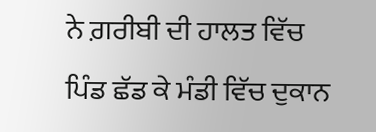ਨੇ ਗ਼ਰੀਬੀ ਦੀ ਹਾਲਤ ਵਿੱਚ ਪਿੰਡ ਛੱਡ ਕੇ ਮੰਡੀ ਵਿੱਚ ਦੁਕਾਨ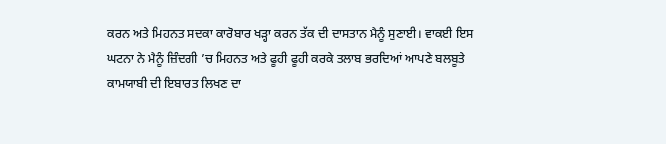ਕਰਨ ਅਤੇ ਮਿਹਨਤ ਸਦਕਾ ਕਾਰੋਬਾਰ ਖੜ੍ਹਾ ਕਰਨ ਤੱਕ ਦੀ ਦਾਸਤਾਨ ਮੈਨੂੰ ਸੁਣਾਈ। ਵਾਕਈ ਇਸ ਘਟਨਾ ਨੇ ਮੈਨੂੰ ਜ਼ਿੰਦਗੀ ’ਚ ਮਿਹਨਤ ਅਤੇ ਫੂਹੀ ਫੂਹੀ ਕਰਕੇ ਤਲਾਬ ਭਰਦਿਆਂ ਆਪਣੇ ਬਲਬੂਤੇ ਕਾਮਯਾਬੀ ਦੀ ਇਬਾਰਤ ਲਿਖਣ ਦਾ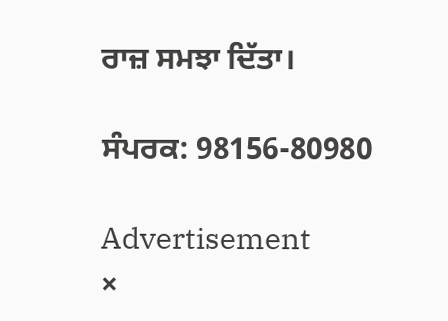ਰਾਜ਼ ਸਮਝਾ ਦਿੱਤਾ।

ਸੰਪਰਕ: 98156-80980

Advertisement
×